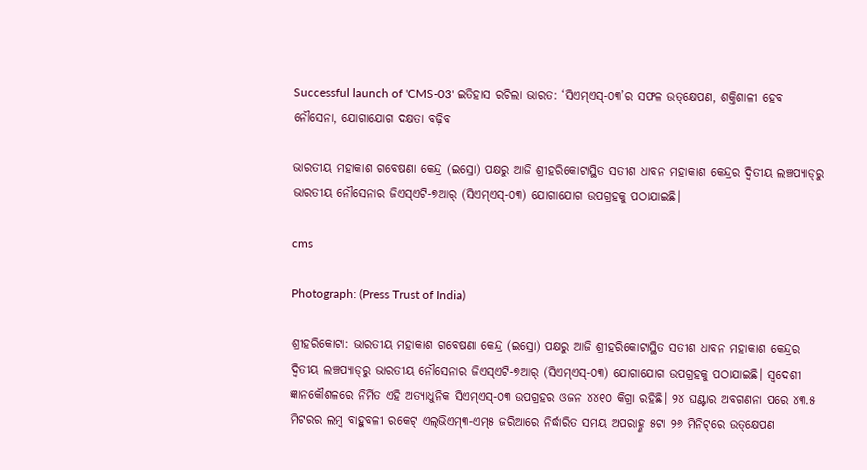Successful launch of 'CMS-03' ଇତିହାସ ରଚିଲା ଭାରତ: ‘ସିଏମ୍‌ଏସ୍‌-୦୩’ର ସଫଳ ଉତ୍‌କ୍ଷେପଣ, ଶକ୍ତିଶାଳୀ ହେବ ନୌସେନା, ଯୋଗାଯୋଗ ଦକ୍ଷତା ବଢ଼ିବ

ଭାରତୀୟ ମହାକାଶ ଗବେଷଣା କେନ୍ଦ୍ର (ଇସ୍ରୋ) ପକ୍ଷରୁ ଆଜି ଶ୍ରୀହରିକୋଟାସ୍ଥିତ ସତୀଶ ଧାବନ ମହାକାଶ କେନ୍ଦ୍ରର ଦ୍ବିତୀୟ ଲଞ୍ଚପ୍ୟାଡ୍‌ରୁ ଭାରତୀୟ ନୌସେନାର ଜିଏସ୍‌ଏଟି-୭ଆର୍‌ (ସିଏମ୍‌ଏସ୍‌-୦୩) ଯୋଗାଯୋଗ ଉପଗ୍ରହକୁ ପଠାଯାଇଛି।

cms

Photograph: (Press Trust of India)

ଶ୍ରୀହରିକୋଟା: ଭାରତୀୟ ମହାକାଶ ଗବେଷଣା କେନ୍ଦ୍ର (ଇସ୍ରୋ) ପକ୍ଷରୁ ଆଜି ଶ୍ରୀହରିକୋଟାସ୍ଥିତ ସତୀଶ ଧାବନ ମହାକାଶ କେନ୍ଦ୍ରର ଦ୍ବିତୀୟ ଲଞ୍ଚପ୍ୟାଡ୍‌ରୁ ଭାରତୀୟ ନୌସେନାର ଜିଏସ୍‌ଏଟି-୭ଆର୍‌ (ସିଏମ୍‌ଏସ୍‌-୦୩) ଯୋଗାଯୋଗ ଉପଗ୍ରହକୁ ପଠାଯାଇଛି। ସ୍ବଦେଶୀ ଜ୍ଞାନକୌଶଳରେ ନିର୍ମିତ ଏହି ଅତ୍ୟାଧୁନିକ ସିଏମ୍‌ଏସ୍‌-୦୩ ଉପଗ୍ରହର ଓଜନ ୪୪୧୦ ‌କିଗ୍ରା ରହିଛି। ୨୪ ଘଣ୍ଟାର ଅବଗଣନା ପରେ ୪୩.୫ ମିଟରର ଲମ୍ବ ବାହୁବଳୀ ରକେଟ୍‌ ଏଲ୍‌ଭିଏମ୍‌୩-ଏମ୍‌୫ ଜରିଆରେ ନିର୍ଦ୍ଧାରିତ ସମୟ ଅପରାହ୍ଣ ୫ଟା ୨୬ ମିନିଟ୍‌ରେ ଉତ୍‌‌କ୍ଷେପଣ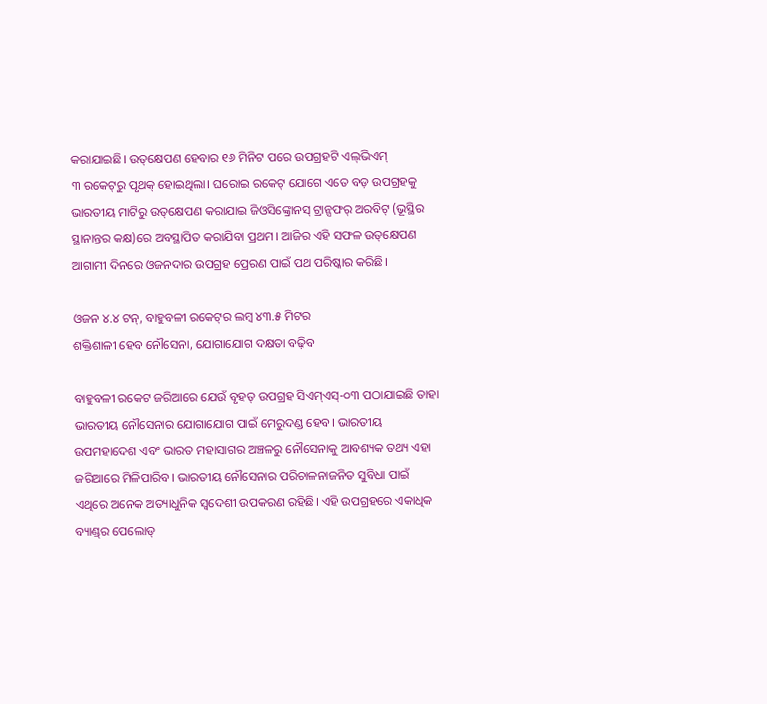କରାଯାଇଛି। ଉତ୍‌‌‌କ୍ଷେପଣ ହେବାର ୧୬ ମିନିଟ ପରେ ଉପଗ୍ରହଟି ଏଲ୍‌ଭିଏମ୍‌ ୩ ‌ରକେଟ୍‌ରୁ ପୃଥକ୍‌ ହୋଇଥିଲା। ଘରୋଇ ରକେଟ୍‌ ଯୋଗେ ଏତେ ବଡ଼ ଉପଗ୍ରହକୁ ଭାରତୀୟ ମାଟିରୁ ଉତ୍‌କ୍ଷେପଣ କରାଯାଇ ଜିଓସିଙ୍କ୍ରୋନସ୍‌ ଟ୍ରାନ୍ସଫର୍‌ ଅରବିଟ୍‌ (ଭୂସ୍ଥିର ସ୍ଥାନାନ୍ତର କକ୍ଷ)ରେ ଅବସ୍ଥାପିତ କରାଯିବା ପ୍ରଥମ। ଆଜିର ଏହି ସଫଳ ଉତ୍‌‌କ୍ଷେପଣ ଆଗାମୀ ଦିନରେ ଓଜନଦାର ଉପଗ୍ରହ ପ୍ରେରଣ ପାଇଁ ପଥ ପରିଷ୍କାର କରିଛି।

ଓଜନ ୪.୪ ଟନ୍‌, ବାହୁବଳୀ ରକେଟ୍‌ର ଲମ୍ବ ୪୩.୫ ମିଟର
ଶକ୍ତିଶାଳୀ ହେବ ନୌସେନା, ଯୋଗାଯୋଗ ଦକ୍ଷତା ବଢ଼ିବ

ବାହୁବଳୀ ରକେଟ ଜରିଆରେ ‌ଯେଉଁ ବୃହତ୍‌ ଉପଗ୍ରହ ସିଏମ୍‌ଏସ୍‌-୦୩ ପଠାଯାଇଛି ତାହା ଭାରତୀୟ ନୌସେନାର ଯୋଗାଯୋଗ ପାଇଁ ମେରୁଦଣ୍ଡ ହେବ। ଭାରତୀୟ ଉପମହାଦେଶ ଏବଂ ଭାରତ ମହାସାଗର ଅଞ୍ଚଳରୁ ନୌସେନାକୁ ଆବଶ୍ୟକ ତଥ୍ୟ ଏହା ଜରିଆରେ ମିଳିପାରିବ। ଭାରତୀୟ ନୌସେନାର ପରିଚାଳନାଜନିତ ସୁବିଧା ପାଇଁ ଏଥିରେ ଅନେକ ଅତ୍ୟାଧୁନିକ ସ୍ବଦେଶୀ ଉପକରଣ ରହିଛି। ଏହି ଉପଗ୍ରହରେ ଏକାଧିକ ବ୍ୟାଣ୍ଡ୍‌ର ପେଲୋଡ୍‌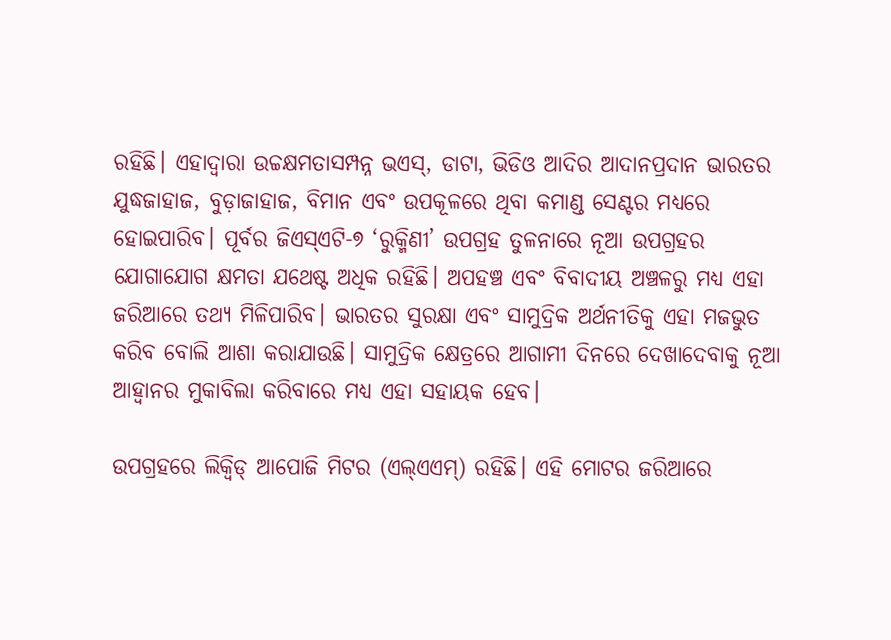ରହିଛି। ଏହାଦ୍ବାରା ଉଚ୍ଚକ୍ଷମତାସମ୍ପନ୍ନ ଭଏସ୍‌, ଡାଟା, ଭିଡିଓ ଆଦିର ଆଦାନପ୍ରଦାନ ଭାରତର ଯୁଦ୍ଧଜାହାଜ, ବୁଡ଼ାଜାହାଜ, ବିମାନ ଏବଂ ଉପକୂଳରେ ଥିବା କମାଣ୍ଡ ସେଣ୍ଟର ମଧ୍ୟରେ ହୋଇପାରିବ। ପୂର୍ବର ଜିଏସ୍‌ଏଟି-୭ ‘ରୁକ୍ମିଣୀ’ ଉପଗ୍ରହ ତୁଳନାରେ ନୂଆ ଉପଗ୍ରହର ଯୋଗାଯୋଗ କ୍ଷମତା ଯଥେଷ୍ଟ ଅଧିକ ରହିଛି। ଅପହଞ୍ଚ ଏବଂ ବିବାଦୀୟ ଅଞ୍ଚଳରୁ ମଧ୍ୟ ଏହା ଜରିଆରେ ତଥ୍ୟ ମିଳିପାରିବ। ଭାରତର ସୁରକ୍ଷା ଏବଂ ସାମୁଦ୍ରିକ ଅର୍ଥନୀତିକୁ ଏହା ମଜଭୁତ କରିବ ବୋଲି ଆଶା କରାଯାଉଛି। ସାମୁଦ୍ରିକ କ୍ଷେତ୍ରରେ ଆଗାମୀ ଦିନରେ ଦେଖାଦେବାକୁ ନୂଆ ଆହ୍ବାନର ମୁକାବିଲା କରିବାରେ ମଧ୍ୟ ଏହା ସହାୟକ ହେବ।

ଉପଗ୍ରହରେ ଲିକ୍ବିଡ୍‌ ଆପୋଜି ମିଟର (ଏଲ୍‌ଏଏମ୍‌) ରହିଛି। ଏହି ମୋଟର ଜରିଆରେ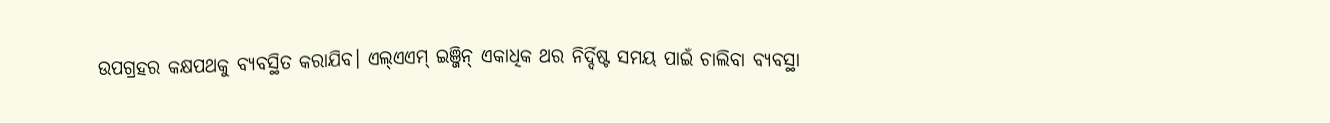ଉପଗ୍ରହର କକ୍ଷପଥକୁ ବ୍ୟବସ୍ଥିତ କରାଯିବ। ଏଲ୍‌ଏଏମ୍‌ ଇଞ୍ଜିନ୍‌ ଏକାଧିକ ଥର ନିର୍ଦ୍ଦିଷ୍ଟ ସମୟ ପାଇଁ ଚାଲିବା ବ୍ୟବସ୍ଥା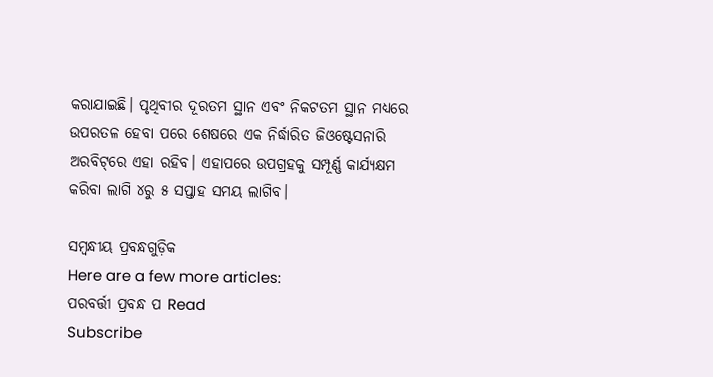କରାଯାଇଛି। ପୃଥିବୀର ଦୂରତମ ସ୍ଥାନ ଏବଂ ନିକଟତମ ସ୍ଥାନ ମଧ୍ୟରେ ଉପରତଳ ହେବା ପରେ ଶେଷରେ ଏକ ନିର୍ଦ୍ଧାରିତ ଜିଓଷ୍ଟେସନାରି ଅରବିଟ୍‌ରେ ଏହା ରହିବ। ଏହାପରେ ଉପଗ୍ରହକୁ ସମ୍ପୂର୍ଣ୍ଣ କାର୍ଯ୍ୟକ୍ଷମ କରିବା ଲାଗି ୪ରୁ ୫ ସପ୍ତାହ ସମୟ ଲାଗିବ।

ସମ୍ବନ୍ଧୀୟ ପ୍ରବନ୍ଧଗୁଡ଼ିକ
Here are a few more articles:
ପରବର୍ତ୍ତୀ ପ୍ରବନ୍ଧ ପ Read
Subscribe